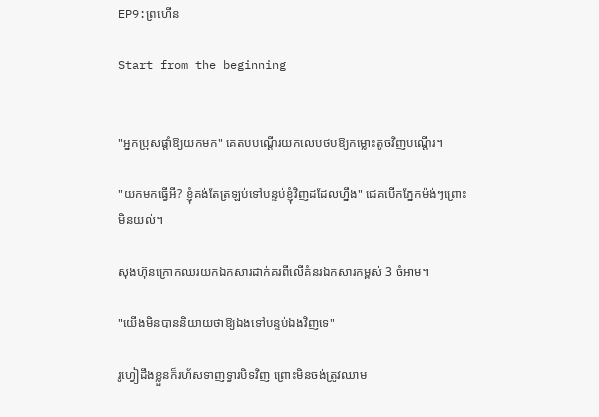EP9:ព្រហើន

Start from the beginning


"អ្នកប្រុសផ្ដាំឱ្យយកមក" គេតបបណ្ដើរយកលេបថបឱ្យកម្លោះតូចវិញបណ្ដើរ។

"យកមកធ្វើអី? ខ្ញុំគង់តែត្រឡប់ទៅបន្ទប់ខ្ញុំវិញដដែលហ្នឹង" ជេគបើកភ្នែកម៉ង់ៗព្រោះមិនយល់។

សុងហ៊ុនក្រោកឈរយកឯកសារដាក់គរពីលើគំនរឯកសារកម្ពស់ 3 ចំអាម។

"យើងមិនបាននិយាយថាឱ្យឯងទៅបន្ទប់ឯងវិញទេ"

រូហ្វៀដឹងខ្លួនក៏រហ័សទាញទ្វារបិទវិញ ព្រោះមិនចង់ត្រូវឈាម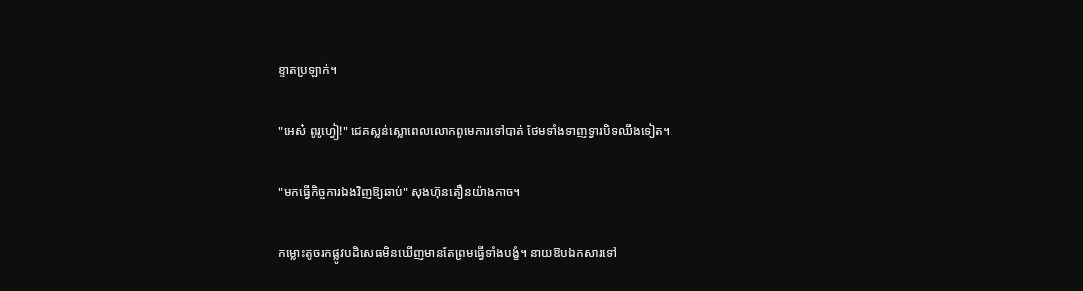ខ្ទាតប្រឡាក់។

"អេស៎ ពូរូហ្វៀ!" ជេគស្លន់ស្លោពេលលោកពូមេការទៅបាត់ ថែមទាំងទាញទ្វារបិទឈឹងទៀត។

"មកធ្វើកិច្ចការឯងវិញឱ្យឆាប់" សុងហ៊ុនតឿនយ៉ាងកាច។

កម្លោះតូចរកផ្លូវបដិសេធមិនឃើញមានតែព្រមធ្វើទាំងបង្ខំ។ នាយឱបឯកសារទៅ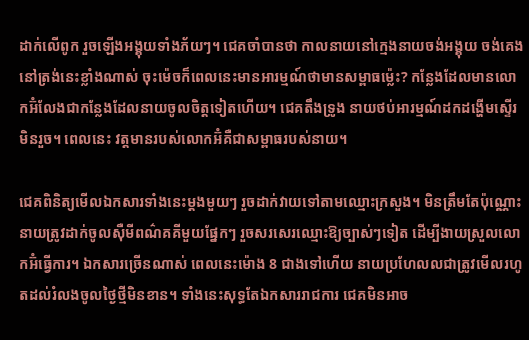ដាក់លើពូក រួចឡើងអង្គុយទាំងភ័យៗ។ ជេគចាំបានថា កាលនាយនៅក្មេងនាយចង់អង្គុយ ចង់គេងនៅត្រង់នេះខ្លាំងណាស់ ចុះម៉េចក៏ពេលនេះមានអារម្មណ៍ថាមានសម្ពាធម៉្លេះ? កន្លែងដែលមានលោកអ៊ំលែងជាកន្លែងដែលនាយចូលចិត្តទៀតហើយ។ ជេគតឹងទ្រូង នាយថប់អារម្មណ៍ដកដង្ហើមស្ទើរមិនរួច។ ពេលនេះ វត្តមានរបស់លោកអ៊ំគឺជាសម្ពាធរបស់នាយ។

ជេគពិនិត្យមើលឯកសារទាំងនេះម្ដងមួយៗ រួចដាក់វាយទៅតាមឈ្មោះក្រសួង។ មិនត្រឹមតែប៉ុណ្ណោះនាយត្រូវដាក់ចូលស៊ឺមីពណ៌គគីមួយផ្នែកៗ រួចសរសេរឈ្មោះឱ្យច្បាស់ៗទៀត ដើម្បីងាយស្រួលលោកអ៊ំធ្វើការ។ ឯកសារច្រើនណាស់ ពេលនេះម៉ោង 8 ជាងទៅហើយ នាយប្រហែលលជាត្រូវមើលរហូតដល់រំលងចូលថ្ងៃថ្មីមិនខាន។ ទាំងនេះសុទ្ធតែឯកសាររាជការ ជេគមិនអាច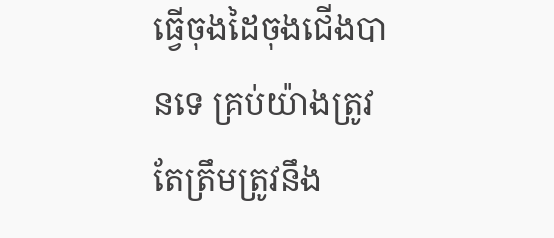ធ្វើចុងដៃចុងជើងបានទេ គ្រប់យ៉ាងត្រូវតែត្រឹមត្រូវនឹង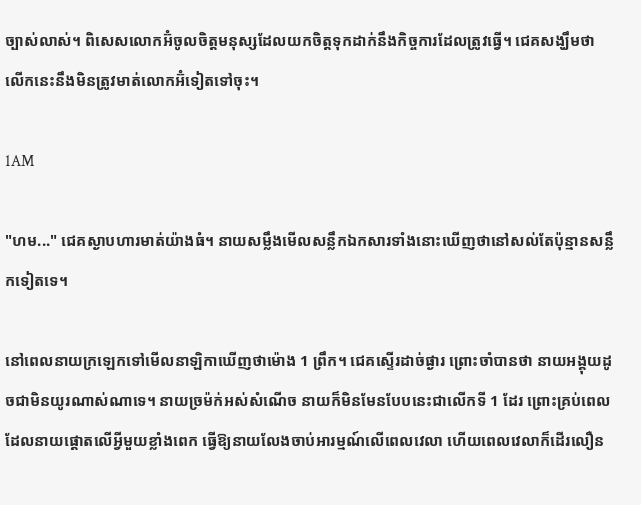ច្បាស់លាស់។ ពិសេសលោកអ៊ំចូលចិត្តមនុស្សដែលយកចិត្តទុកដាក់នឹងកិច្ចការដែលត្រូវធ្វើ។ ជេគសង្ឃឹមថាលើកនេះនឹងមិនត្រូវមាត់លោកអ៊ំទៀតទៅចុះ។

1AM

"ហម..." ជេគស្ងាបហារមាត់យ៉ាងធំ។ នាយសម្លឹងមើលសន្លឹកឯកសារទាំងនោះឃើញថានៅសល់តែប៉ុន្មានសន្លឹកទៀតទេ។

នៅពេលនាយក្រឡេកទៅមើលនាឡិកាឃើញថាម៉ោង 1 ព្រឹក។ ជេគស្ទើរដាច់ផ្ងារ ព្រោះចាំបានថា នាយអង្គុយដូចជាមិនយូរណាស់ណាទេ។ នាយច្រម៉ក់អស់សំណើច នាយក៏មិនមែនបែបនេះជាលើកទី 1 ដែរ ព្រោះគ្រប់ពេលដែលនាយផ្ដោតលើអ្វីមួយខ្លាំងពេក ធ្វើឱ្យនាយលែងចាប់អារម្មណ៍លើពេលវេលា ហើយពេលវេលាក៏ដើរលឿន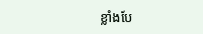ខ្លាំងបែ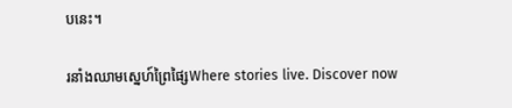បនេះ។

រនាំងឈាមស្នេហ៍ព្រៃផ្សៃWhere stories live. Discover now